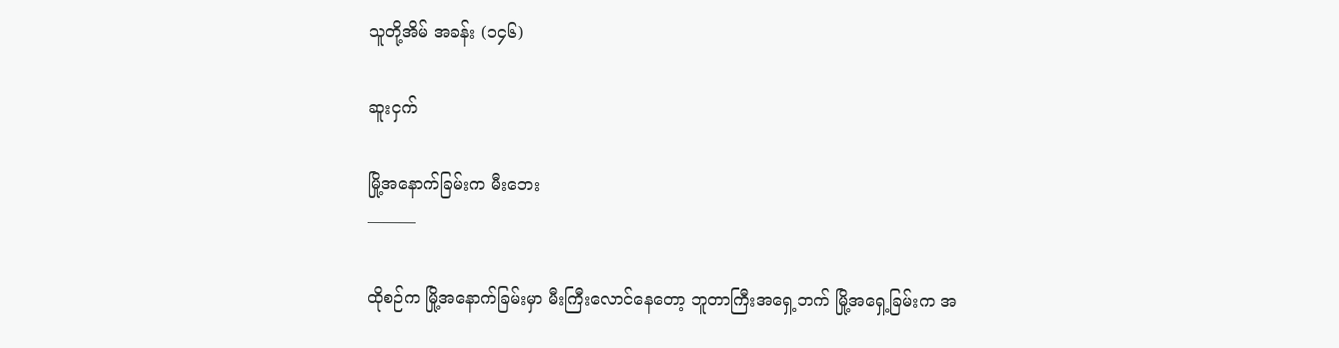သူတို့အိမ် အခန်း (၁၄၆)

ဆူးငှက်

မြို့အနောက်ခြမ်းက မီးဘေး
———

ထိုစဉ်က မြို့အနောက်ခြမ်းမှာ မီးကြီးလောင်နေတော့ ဘူတာကြီးအရှေ့ဘက် မြို့အရှေ့ခြမ်းက အ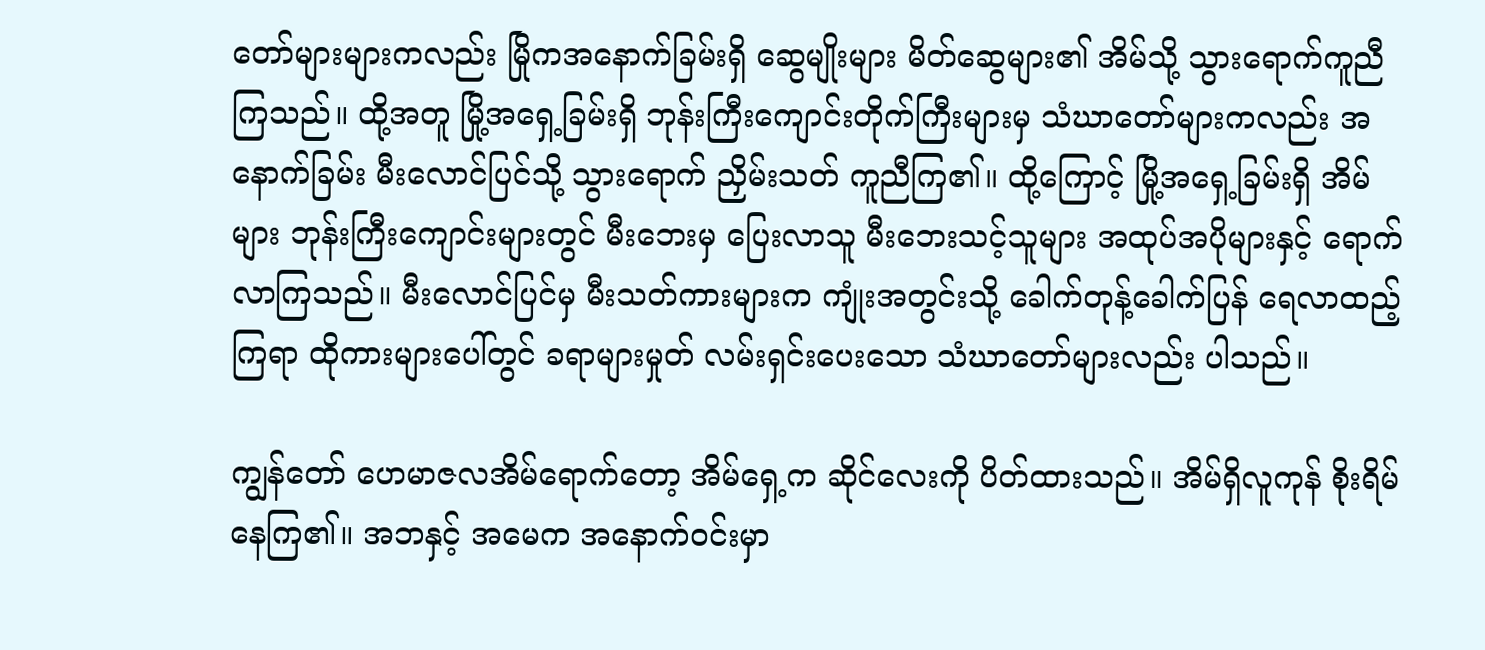တော်များများကလည်း မြိုကအနောက်ခြမ်းရှိ ဆွေမျိုးများ မိတ်ဆွေများ၏ အိမ်သို့ သွားရောက်ကူညီကြသည်။ ထို့အတူ မြို့အရှေ့ခြမ်းရှိ ဘုန်းကြီးကျောင်းတိုက်ကြီးများမှ သံဃာတော်များကလည်း အနောက်ခြမ်း မီးလောင်ပြင်သို့ သွားရောက် ညှိမ်းသတ် ကူညီကြ၏။ ထို့ကြောင့် မြို့အရှေ့ခြမ်းရှိ အိမ်များ ဘုန်းကြီးကျောင်းများတွင် မီးဘေးမှ ပြေးလာသူ မီးဘေးသင့်သူများ အထုပ်အပိုများနှင့် ရောက်လာကြသည်။ မီးလောင်ပြင်မှ မီးသတ်ကားများက ကျုံးအတွင်းသို့ ခေါက်တုန့်ခေါက်ပြန် ရေလာထည့်ကြရာ ထိုကားများပေါ်တွင် ခရာများမှုတ် လမ်းရှင်းပေးသော သံဃာတော်များလည်း ပါသည်။

ကျွန်တော် ဟေမာဇလအိမ်ရောက်တော့ အိမ်ရှေ့က ဆိုင်လေးကို ပိတ်ထားသည်။ အိမ်ရှိလူကုန် စိုးရိမ်နေကြ၏။ အဘနှင့် အမေက အနောက်ဝင်းမှာ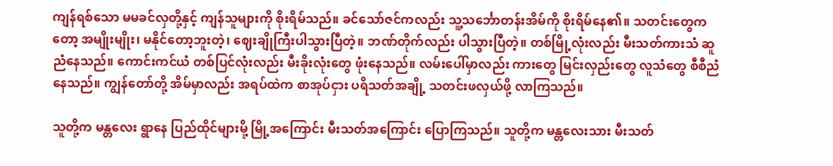ကျန်ရစ်သော မမခင်လှတို့နှင့် ကျန်သူများကို စိုးရိမ်သည်။ ခင်သော်ဇင်ကလည်း သူ့သင်္ဘောတန်းအိမ်ကို စိုးရိမ်နေ၏။ သတင်းတွေကတော့ အမျိုးမျိုး၊ မနိုင်တော့ဘူးတဲ့၊ ဈေးချိုကြီးပါသွားပြီတဲ့။ ဘဏ်တိုက်လည်း ပါသွားပြီတဲ့။ တစ်မြို့လုံးလည်း မီးသတ်ကားသံ ဆူညံနေသည်။ ကောင်းကင်ယံ တစ်ပြင်လုံးလည်း မီးခိုးလုံးတွေ ဖုံးနေသည်။ လမ်းပေါ်မှာလည်း ကားတွေ မြင်းလှည်းတွေ လူသံတွေ စီစီညံနေသည်။ ကျွန်တော်တို့ အိမ်မှာလည်း အရပ်ထဲက စာအုပ်ငှား ပရိသတ်အချို့ သတင်းဖလှယ်ဖို့ လာကြသည်။

သူတို့က မန္တလေး ရွာနေ ပြည်ထိုင်များမို့ မြို့အကြောင်း မီးသတ်အကြောင်း ပြောကြသည်။ သူတို့က မန္တလေးသား မီးသတ်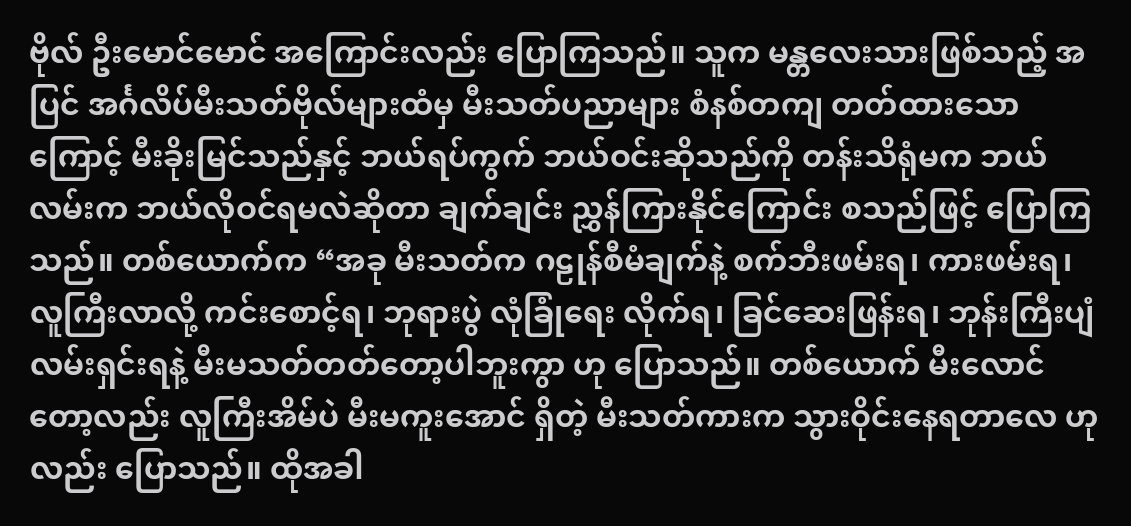ဗိုလ် ဦးမောင်မောင် အကြောင်းလည်း ပြောကြသည်။ သူက မန္တလေးသားဖြစ်သည့် အပြင် အင်္ဂလိပ်မီးသတ်ဗိုလ်များထံမှ မီးသတ်ပညာများ စံနစ်တကျ တတ်ထားသောကြောင့် မီးခိုးမြင်သည်နှင့် ဘယ်ရပ်ကွက် ဘယ်ဝင်းဆိုသည်ကို တန်းသိရုံမက ဘယ်လမ်းက ဘယ်လိုဝင်ရမလဲဆိုတာ ချက်ချင်း ညွှန်ကြားနိုင်ကြောင်း စသည်ဖြင့် ပြောကြသည်။ တစ်ယောက်က “အခု မီးသတ်က ဂဠုန်စီမံချက်နဲ့ စက်ဘီးဖမ်းရ၊ ကားဖမ်းရ၊ လူကြီးလာလို့ ကင်းစောင့်ရ၊ ဘုရားပွဲ လုံခြုံရေး လိုက်ရ၊ ခြင်ဆေးဖြန်းရ၊ ဘုန်းကြီးပျံ လမ်းရှင်းရနဲ့ မီးမသတ်တတ်တော့ပါဘူးကွာ ဟု ပြောသည်။ တစ်ယောက် မီးလောင်တော့လည်း လူကြီးအိမ်ပဲ မီးမကူးအောင် ရှိတဲ့ မီးသတ်ကားက သွားဝိုင်းနေရတာလေ ဟုလည်း ပြောသည်။ ထိုအခါ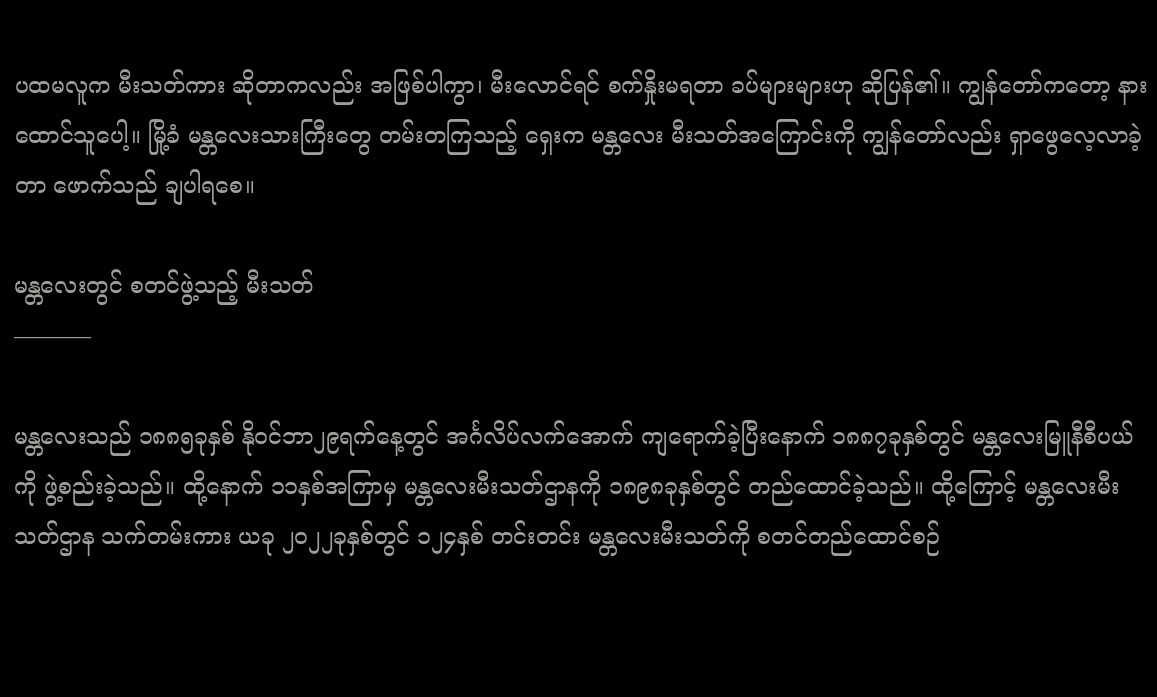ပထမလူက မီးသတ်ကား ဆိုတာကလည်း အဖြစ်ပါကွာ၊ မီးလောင်ရင် စက်နှိုးမရတာ ခပ်များများဟု ဆိုပြန်၏။ ကျွန်တော်ကတော့ နားထောင်သူပေါ့။ မြို့ခံ မန္တလေးသားကြီးတွေ တမ်းတကြသည့် ရှေးက မန္တလေး မီးသတ်အကြောင်းကို ကျွန်တော်လည်း ရှာဖွေလေ့လာခဲ့တာ ဖောက်သည် ချပါရစေ။

မန္တလေးတွင် စတင်ဖွဲ့သည့် မီးသတ်
———–

မန္တလေးသည် ၁၈၈၅ခုနှစ် နိုဝင်ဘာ၂၉ရက်နေ့တွင် အင်္ဂလိပ်လက်အောက် ကျရောက်ခဲ့ပြီးနောက် ၁၈၈၇ခုနှစ်တွင် မန္တလေးမြူနီစီပယ်ကို ဖွဲ့စည်းခဲ့သည်။ ထို့နောက် ၁၁နှစ်အကြာမှ မန္တလေးမီးသတ်ဌာနကို ၁၈၉၈ခုနှစ်တွင် တည်ထောင်ခဲ့သည်။ ထို့ကြောင့် မန္တလေးမီးသတ်ဌာန သက်တမ်းကား ယခု ၂၀၂၂ခုနှစ်တွင် ၁၂၄နှစ် တင်းတင်း မန္တလေးမီးသတ်ကို စတင်တည်ထောင်စဉ်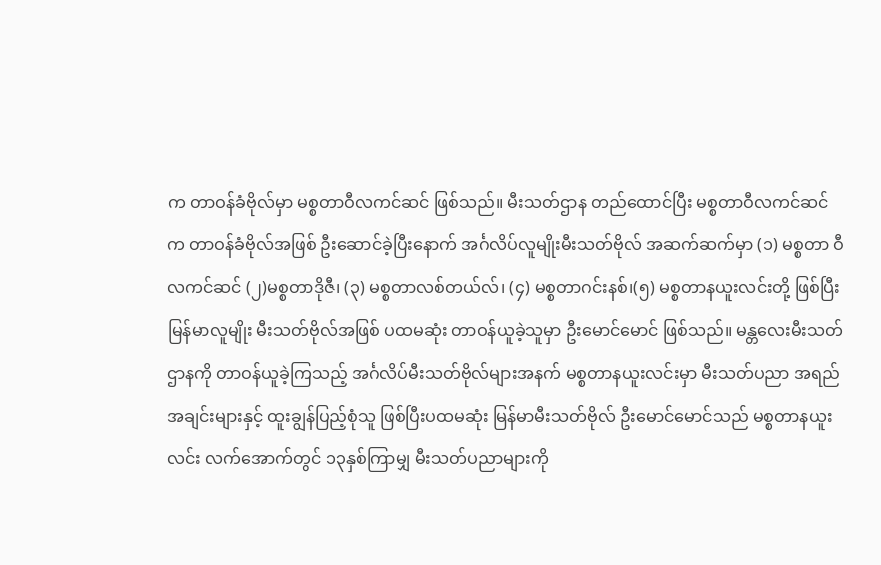က တာဝန်ခံဗိုလ်မှာ မစ္စတာဝီလကင်ဆင် ဖြစ်သည်။ မီးသတ်ဌာန တည်ထောင်ပြီး မစ္စတာဝီလကင်ဆင်က တာဝန်ခံဗိုလ်အဖြစ် ဦးဆောင်ခဲ့ပြီးနောက် အင်္ဂလိပ်လူမျိုးမီးသတ်ဗိုလ် အဆက်ဆက်မှာ (၁) မစ္စတာ ဝီလကင်ဆင် (၂)မစ္စတာဒိုဇီ၊ (၃) မစ္စတာလစ်တယ်လ်၊ (၄) မစ္စတာဂင်းနစ်၊(၅) မစ္စတာနယူးလင်းတို့ ဖြစ်ပြီး မြန်မာလူမျိုး မီးသတ်ဗိုလ်အဖြစ် ပထမဆုံး တာဝန်ယူခဲ့သူမှာ ဦးမောင်မောင် ဖြစ်သည်။ မန္တလေးမီးသတ်ဌာနကို တာဝန်ယူခဲ့ကြသည့် အင်္ဂလိပ်မီးသတ်ဗိုလ်များအနက် မစ္စတာနယူးလင်းမှာ မီးသတ်ပညာ အရည်အချင်းများနှင့် ထူးချွန်ပြည့်စုံသူ ဖြစ်ပြီးပထမဆုံး မြန်မာမီးသတ်ဗိုလ် ဦးမောင်မောင်သည် မစ္စတာနယူးလင်း လက်အောက်တွင် ၁၃နှစ်ကြာမျှ မီးသတ်ပညာများကို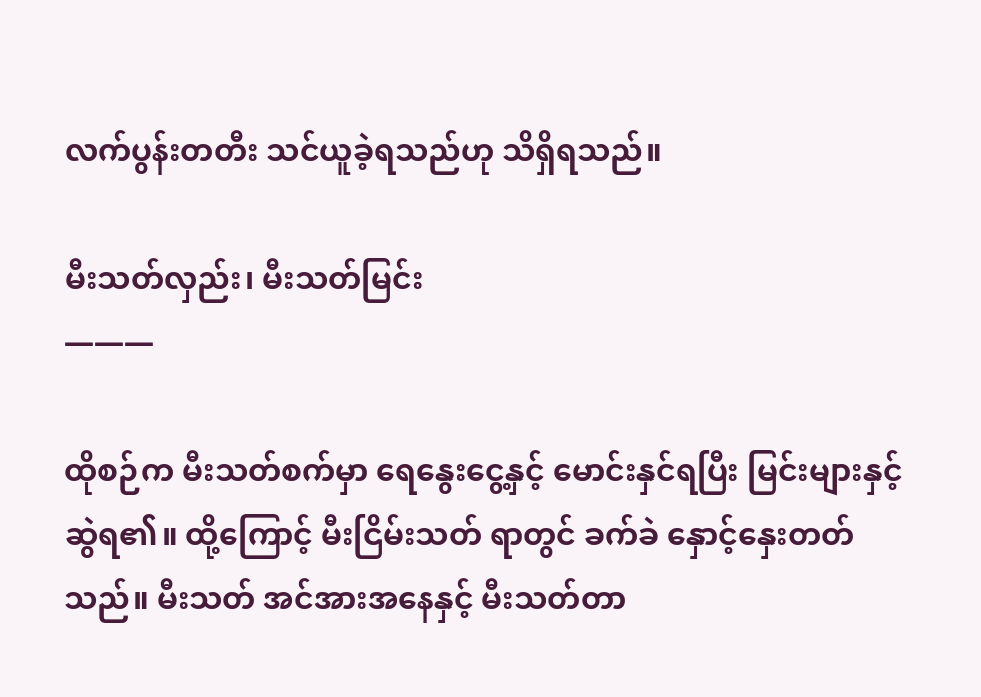လက်ပွန်းတတီး သင်ယူခဲ့ရသည်ဟု သိရှိရသည်။

မီးသတ်လှည်း၊ မီးသတ်မြင်း
———

ထိုစဉ်က မီးသတ်စက်မှာ ရေနွေးငွေ့နှင့် မောင်းနှင်ရပြီး မြင်းများနှင့် ဆွဲရ၏။ ထို့ကြောင့် မီးငြိမ်းသတ် ရာတွင် ခက်ခဲ နှောင့်နှေးတတ်သည်။ မီးသတ် အင်အားအနေနှင့် မီးသတ်တာ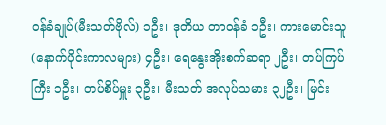ဝန်ခံချုပ်(မီးသတ်ဗိုလ်) ၁ဦး၊ ဒုတိယ တာဝန်ခံ ၁ဦး၊ ကားမောင်းသူ(နောက်ပိုင်းကာလများ) ၄ဦး၊ ရေနွေးအိုးစက်ဆရာ ၂ဦး၊ တပ်ကြပ်ကြီး ၁ဦး၊ တပ်စိပ်မှူး ၃ဦး၊ မီးသတ် အလုပ်သမား ၃၂ဦး၊ မြင်း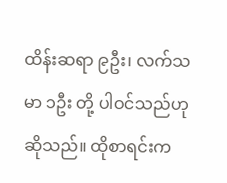ထိန်းဆရာ ၉ဦး၊ လက်သမာ ၁ဦး တို့ ပါဝင်သည်ဟု ဆိုသည်။ ထိုစာရင်းက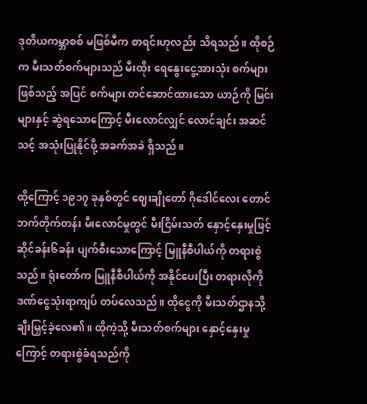ဒုတိယကမ္ဘာစစ် မဖြစ်မီက စာရင်းဟုလည်း သိရသည်။ ထိုစဉ်က မီးသတ်စက်များသည် မီးထိုး ရေနွေးငွေ့အားသုံး စက်များဖြစ်သည့် အပြင် စက်များ တင်ဆောင်ထားသော ယာဉ်ကို မြင်းများနှင့် ဆွဲရသောကြောင့် မီးလောင်လျှင် လောင်ချင်း အဆင်သင့် အသုံးပြုနိုင်ဖို့ အခက်အခဲ ရှိသည်။

ထို့ကြောင့် ၁၉၁၇ ခုနှစ်တွင် ဈေးချိုတော် ဂိုဒေါင်လေး တောင်ဘက်တိုက်တန်း မီးလောင်မှုတွင် မီးငြိမ်းသတ် နှောင့်နှေးမှုဖြင့် ဆိုင်ခန်း၆ခန်း ပျက်စီးသောကြောင့် မြူနီစီပါယ်ကို တရားစွဲသည်။ ရုံးတော်က မြူနီစီပါယ်ကို အနိုင်ပေးပြီး တရားလိုကို ဒဏ်ငွေသုံးရာကျပ် တပ်လေသည်။ ထိုငွေကို မီးသတ်ဌာနသို့ ချီးမြှင့်ခဲ့လေ၏။ ထိုကဲ့သို့ မီးသတ်စက်များ နှောင့်နှေးမှုကြောင့် တရားစွဲခံရသည်ကို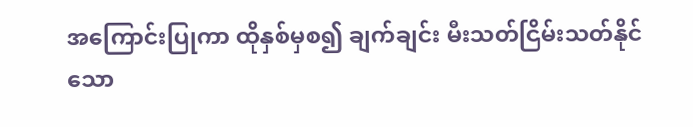အကြောင်းပြုကာ ထိုနှစ်မှစ၍ ချက်ချင်း မီးသတ်ငြိမ်းသတ်နိုင်သော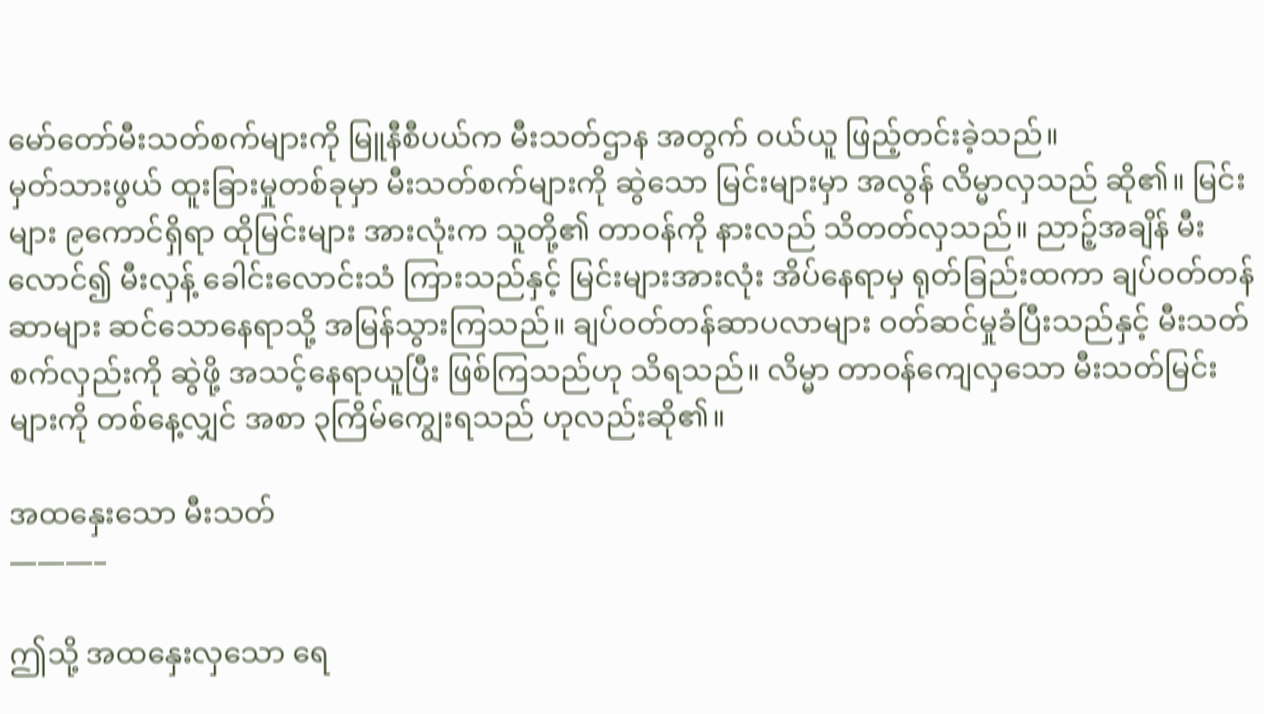မော်တော်မီးသတ်စက်များကို မြူနီစီပယ်က မီးသတ်ဌာန အတွက် ဝယ်ယူ ဖြည့်တင်းခဲ့သည်။
မှတ်သားဖွယ် ထူးခြားမှုတစ်ခုမှာ မီးသတ်စက်များကို ဆွဲသော မြင်းများမှာ အလွန် လိမ္မာလှသည် ဆို၏။ မြင်းများ ၉ကောင်ရှိရာ ထိုမြင်းများ အားလုံးက သူတို့၏ တာဝန်ကို နားလည် သိတတ်လှသည်။ ညာဉ့်အချိန် မီးလောင်၍ မီးလှန့် ခေါင်းလောင်းသံ ကြားသည်နှင့် မြင်းများအားလုံး အိပ်နေရာမှ ရုတ်ခြည်းထကာ ချပ်ဝတ်တန်ဆာများ ဆင်သောနေရာသို့ အမြန်သွားကြသည်။ ချပ်ဝတ်တန်ဆာပလာများ ဝတ်ဆင်မှုခံပြီးသည်နှင့် မီးသတ်စက်လှည်းကို ဆွဲဖို့ အသင့်နေရာယူပြီး ဖြစ်ကြသည်ဟု သိရသည်။ လိမ္မာ တာဝန်ကျေလှသော မီးသတ်မြင်းများကို တစ်နေ့လျှင် အစာ ၃ကြိမ်ကျွေးရသည် ဟုလည်းဆို၏။

အထနှေးသော မီးသတ်
———–

ဤသို့ အထနှေးလှသော ရေ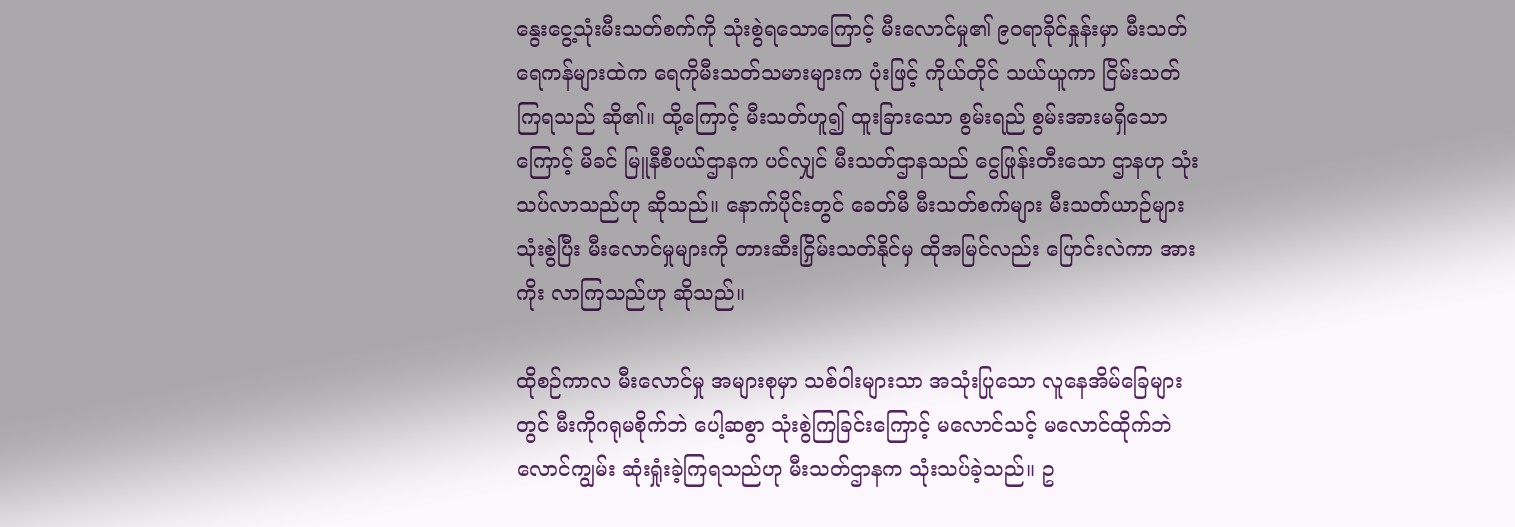နွေးငွေ့သုံးမီးသတ်စက်ကို သုံးစွဲရသောကြောင့် မီးလောင်မှု၏ ၉၀ရာခိုင်နှုန်းမှာ မီးသတ်ရေကန်များထဲက ရေကိုမီးသတ်သမားများက ပုံးဖြင့် ကိုယ်တိုင် သယ်ယူကာ ငြိမ်းသတ် ကြရသည် ဆို၏။ ထို့ကြောင့် မီးသတ်ဟူ၍ ထူးခြားသော စွမ်းရည် စွမ်းအားမရှိသောကြောင့် မိခင် မြူနီစီပယ်ဌာနက ပင်လျှင် မီးသတ်ဌာနသည် ငွေဖြုန်းတီးသော ဌာနဟု သုံးသပ်လာသည်ဟု ဆိုသည်။ နောက်ပိုင်းတွင် ခေတ်မီ မီးသတ်စက်များ မီးသတ်ယာဉ်များ သုံးစွဲပြီး မီးလောင်မှုများကို တားဆီးငြှိမ်းသတ်နိုင်မှ ထိုအမြင်လည်း ပြောင်းလဲကာ အားကိုး လာကြသည်ဟု ဆိုသည်။

ထိုစဉ်ကာလ မီးလောင်မှု အများစုမှာ သစ်ဝါးများသာ အသုံးပြုသော လူနေအိမ်ခြေများတွင် မီးကိုဂရုမစိုက်ဘဲ ပေါ့ဆစွာ သုံးစွဲကြခြင်းကြောင့် မလောင်သင့် မလောင်ထိုက်ဘဲ လောင်ကျွမ်း ဆုံးရှုံးခဲ့ကြရသည်ဟု မီးသတ်ဌာနက သုံးသပ်ခဲ့သည်။ ဥ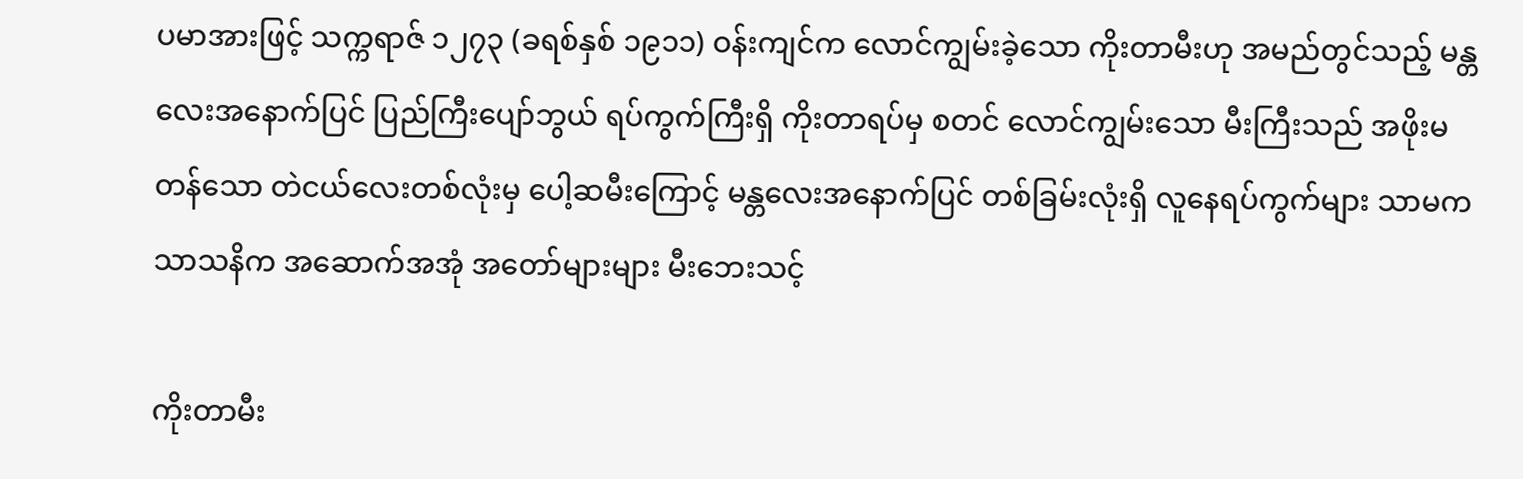ပမာအားဖြင့် သက္ကရာဇ် ၁၂၇၃ (ခရစ်နှစ် ၁၉၁၁) ဝန်းကျင်က လောင်ကျွမ်းခဲ့သော ကိုးတာမီးဟု အမည်တွင်သည့် မန္တလေးအနောက်ပြင် ပြည်ကြီးပျော်ဘွယ် ရပ်ကွက်ကြီးရှိ ကိုးတာရပ်မှ စတင် လောင်ကျွမ်းသော မီးကြီးသည် အဖိုးမတန်သော တဲငယ်လေးတစ်လုံးမှ ပေါ့ဆမီးကြောင့် မန္တလေးအနောက်ပြင် တစ်ခြမ်းလုံးရှိ လူနေရပ်ကွက်များ သာမက သာသနိက အဆောက်အအုံ အတော်များများ မီးဘေးသင့်

ကိုးတာမီး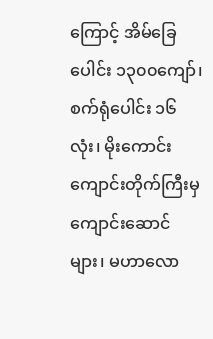ကြောင့် အိမ်ခြေပေါင်း ၁၃၀၀ကျော်၊ စက်ရုံပေါင်း ၁၆လုံး၊ မိုးကောင်းကျောင်းတိုက်ကြီးမှ ကျောင်းဆောင်များ၊ မဟာလော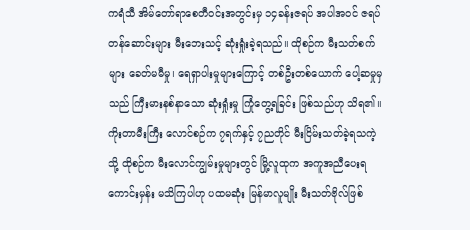ကရံသီ အိမ်တော်ရာစေတီဝင်းအတွင်းမှ ၁၄ခန်းဇရပ် အပါအဝင် ဇရပ်တန်ဆောင်းများ မီးဘေးသင့် ဆုံးရှုံးခဲ့ရသည်။ ထိုစဉ်က မီးသတ်စက်များ ခေတ်မမီမှု၊ ရေရှာပါးမှုများကြောင့် တစ်ဦးတစ်ယောက် ပေါ့ဆမှုမှသည် ကြီးမားနစ်နာသော ဆုံးရှုံးမှု ကြုံတွေ့ရခြင်း ဖြစ်သည်ဟု သိရ၏။ ကိုးတာမီးကြီး လောင်စဉ်က ၇ရက်နှင့် ၇ညတိုင် မီးငြိမ်းသတ်ခဲ့ရသကဲ့သို့ ထိုစဉ်က မီးလောင်ကျွမ်းမှုများတွင် မြို့လူထုက အကူအညီပေးရကောင်းမှန်း မသိကြပါဟု ပထမဆုံး မြန်မာလူမျိုး မီးသတ်ဗိုလ်ဖြစ်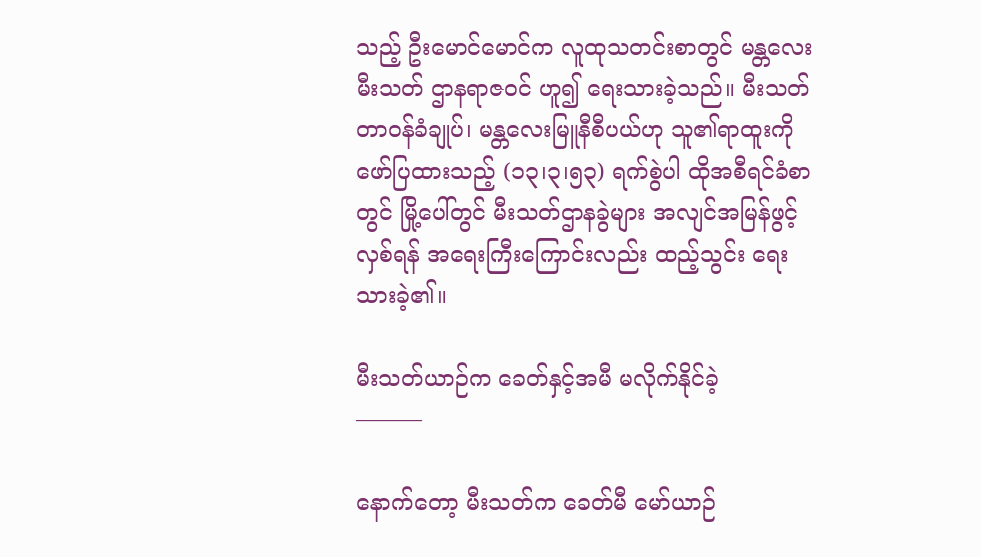သည့် ဦးမောင်မောင်က လူထုသတင်းစာတွင် မန္တလေးမီးသတ် ဌာနရာဇဝင် ဟူ၍ ရေးသားခဲ့သည်။ မီးသတ်တာဝန်ခံချုပ်၊ မန္တလေးမြူနီစီပယ်ဟု သူ၏ရာထူးကို ဖော်ပြထားသည့် (၁၃၊၃၊၅၃) ရက်စွဲပါ ထိုအစီရင်ခံစာတွင် မြို့ပေါ်တွင် မီးသတ်ဌာနခွဲများ အလျင်အမြန်ဖွင့်လှစ်ရန် အရေးကြီးကြောင်းလည်း ထည့်သွင်း ရေးသားခဲ့၏။

မီးသတ်ယာဉ်က ခေတ်နှင့်အမီ မလိုက်နိုင်ခဲ့
———

နောက်တော့ မီးသတ်က ခေတ်မီ မော်ယာဉ်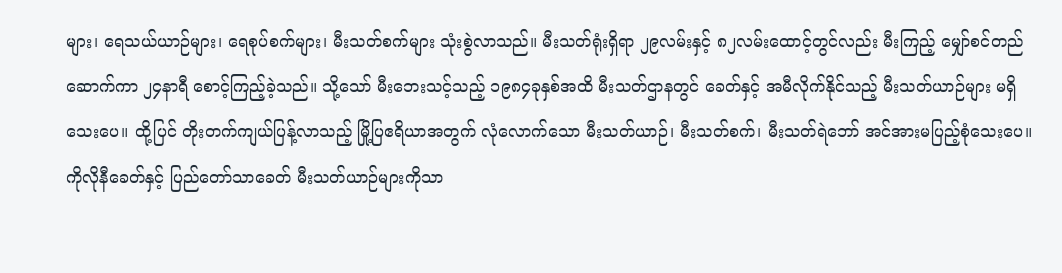များ၊ ရေသယ်ယာဉ်များ၊ ရေစုပ်စက်များ၊ မီးသတ်စက်များ သုံးစွဲလာသည်။ မီးသတ်ရုံးရှိရာ ၂၉လမ်းနှင့် ၈၂လမ်းထောင့်တွင်လည်း မီးကြည့် မျှော်စင်တည်ဆောက်ကာ ၂၄နာရီ စောင့်ကြည့်ခဲ့သည်။ သို့သော် မီးဘေးသင့်သည့် ၁၉၈၄ခုနှစ်အထိ မီးသတ်ဌာနတွင် ခေတ်နှင့် အမီလိုက်နိုင်သည့် မီးသတ်ယာဉ်များ မရှိသေးပေ။ ထို့ပြင် တိုးတက်ကျယ်ပြန့်လာသည့် မြို့ပြဧရိယာအတွက် လုံလောက်သော မီးသတ်ယာဉ်၊ မီးသတ်စက်၊ မီးသတ်ရဲဘော် အင်အားမပြည့်စုံသေးပေ။ ကိုလိုနီခေတ်နှင့် ပြည်တော်သာခေတ် မီးသတ်ယာဉ်များကိုသာ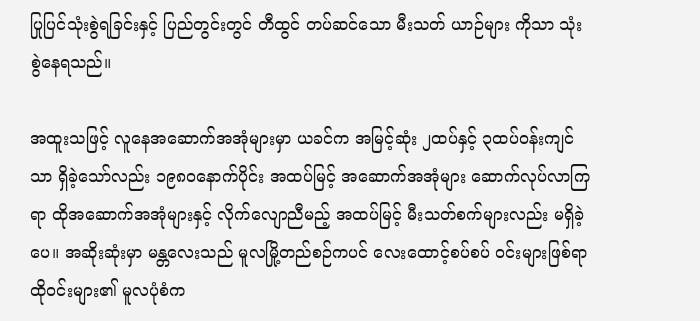ပြုပြင်သုံးစွဲရခြင်းနှင့် ပြည်တွင်းတွင် တီထွင် တပ်ဆင်သော မီးသတ် ယာဉ်များ ကိုသာ သုံးစွဲနေရသည်။

အထူးသဖြင့် လူနေအဆောက်အအုံများမှာ ယခင်က အမြင့်ဆုံး ၂ထပ်နှင့် ၃ထပ်ဝန်းကျင်သာ ရှိခဲ့သော်လည်း ၁၉၈၀နောက်ပိုင်း အထပ်မြင့် အဆောက်အအုံများ ဆောက်လုပ်လာကြရာ ထိုအဆောက်အအုံများနှင့် လိုက်လျောညီမည့် အထပ်မြင့် မီးသတ်စက်များလည်း မရှိခဲ့ပေ။ အဆိုးဆုံးမှာ မန္တလေးသည် မူလမြို့တည်စဉ်ကပင် လေးထောင့်စပ်စပ် ဝင်းများဖြစ်ရာ ထိုဝင်းများ၏ မူလပုံစံက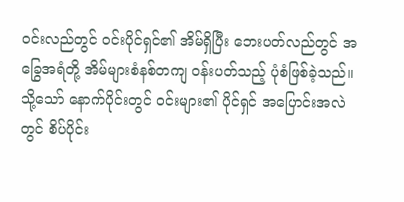ဝင်းလည်တွင် ဝင်းပိုင်ရှင်၏ အိမ်ရှိပြီး ဘေးပတ်လည်တွင် အခြွေအရံတို့ အိမ်များစံနစ်တကျ ဝန်းပတ်သည့် ပုံစံဖြစ်ခဲ့သည်။ သို့သော် နောက်ပိုင်းတွင် ဝင်းများ၏ ပိုင်ရှင် အပြောင်းအလဲတွင် စိပ်ပိုင်း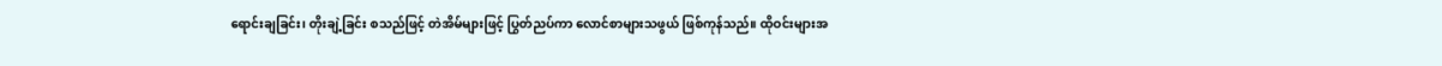ရောင်းချခြင်း၊ တိုးချဲ့ခြင်း စသည်ဖြင့် တဲအိမ်များဖြင့် ပြွတ်ညပ်ကာ လောင်စာများသဖွယ် ဖြစ်ကုန်သည်။ ထိုဝင်းများအ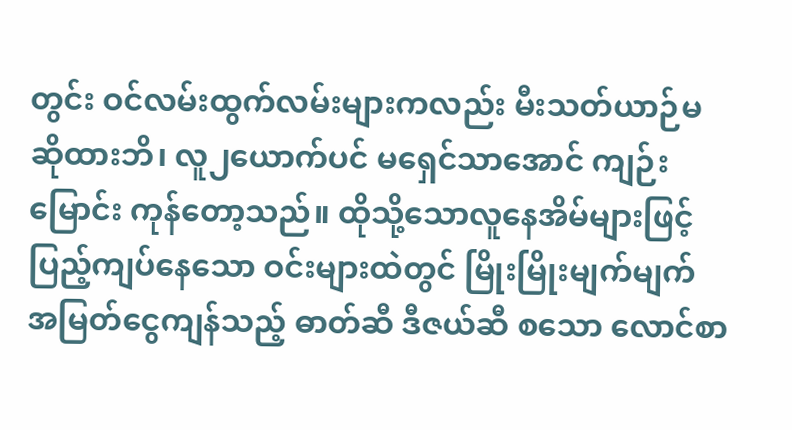တွင်း ဝင်လမ်းထွက်လမ်းများကလည်း မီးသတ်ယာဉ်မဆိုထားဘိ၊ လူ၂ယောက်ပင် မရှေင်သာအောင် ကျဉ်းမြောင်း ကုန်တော့သည်။ ထိုသို့သောလူနေအိမ်များဖြင့် ပြည့်ကျပ်နေသော ဝင်းများထဲတွင် မြိုးမြိုးမျက်မျက် အမြတ်ငွေကျန်သည့် ဓာတ်ဆီ ဒီဇယ်ဆီ စသော လောင်စာ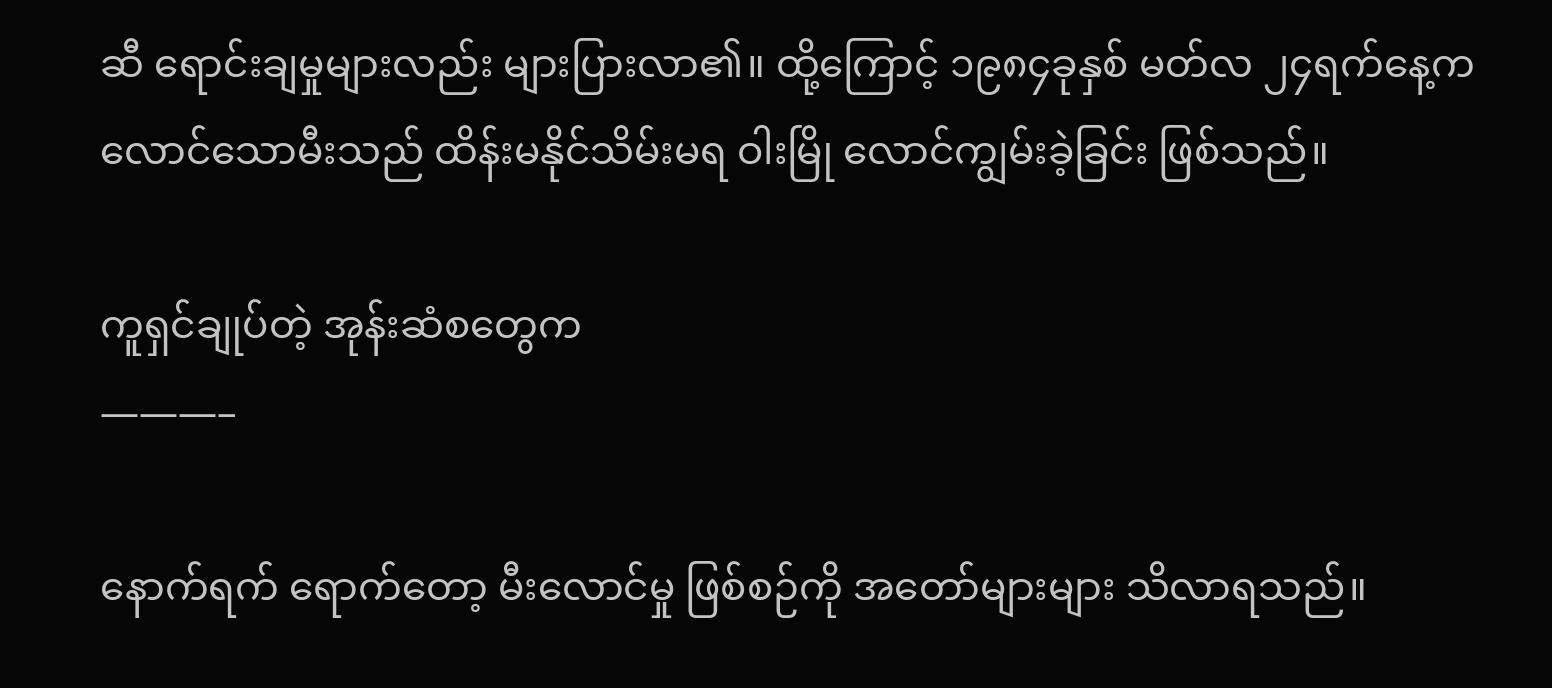ဆီ ရောင်းချမှုများလည်း များပြားလာ၏။ ထို့ကြောင့် ၁၉၈၄ခုနှစ် မတ်လ ၂၄ရက်နေ့က လောင်သောမီးသည် ထိန်းမနိုင်သိမ်းမရ ဝါးမြို လောင်ကျွမ်းခဲ့ခြင်း ဖြစ်သည်။

ကူရှင်ချုပ်တဲ့ အုန်းဆံစတွေက
———–

နောက်ရက် ရောက်တော့ မီးလောင်မှု ဖြစ်စဉ်ကို အတော်များများ သိလာရသည်။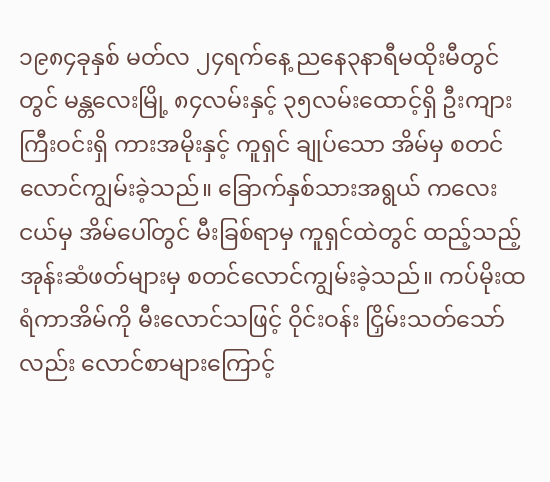၁၉၈၄ခုနှစ် မတ်လ ၂၄ရက်နေ့ ညနေ၃နာရီမထိုးမီတွင်တွင် မန္တလေးမြို့ ၈၄လမ်းနှင့် ၃၅လမ်းထောင့်ရှိ ဦးကျားကြီးဝင်းရှိ ကားအမိုးနှင့် ကူရှင် ချုပ်သော အိမ်မှ စတင်လောင်ကျွမ်းခဲ့သည်။ ခြောက်နှစ်သားအရွယ် ကလေးငယ်မှ အိမ်ပေါ်တွင် မီးခြစ်ရာမှ ကူရှင်ထဲတွင် ထည့်သည့် အုန်းဆံဖတ်များမှ စတင်လောင်ကျွမ်းခဲ့သည်။ ကပ်မိုးထရံကာအိမ်ကို မီးလောင်သဖြင့် ဝိုင်းဝန်း ငြှိမ်းသတ်သော်လည်း လောင်စာများကြောင့်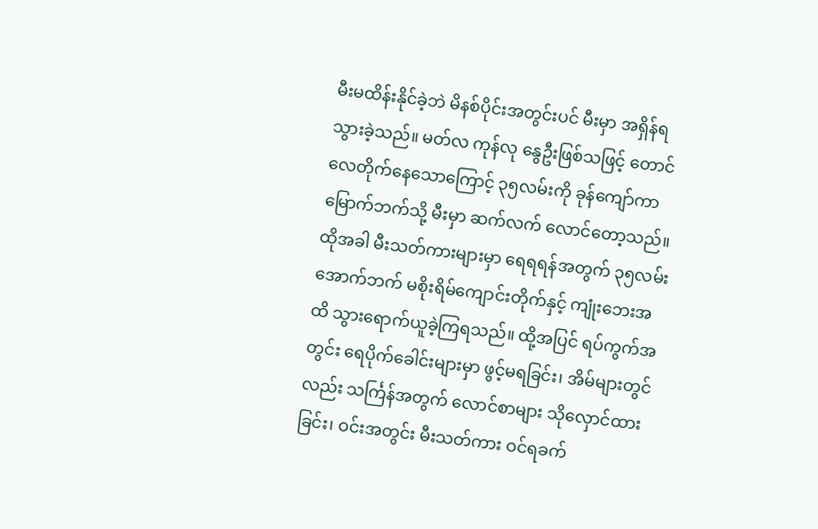မီးမထိန်းနိုင်ခဲ့ဘဲ မိနစ်ပိုင်းအတွင်းပင် မီးမှာ အရှိန်ရသွားခဲ့သည်။ မတ်လ ကုန်လု နွေဦးဖြစ်သဖြင့် တောင်လေတိုက်နေသောကြောင့် ၃၅လမ်းကို ခုန်ကျော်ကာ မြောက်ဘက်သို့ မီးမှာ ဆက်လက် လောင်တော့သည်။ ထိုအခါ မီးသတ်ကားများမှာ ရေရရန်အတွက် ၃၅လမ်း အောက်ဘက် မစိုးရိမ်ကျောင်းတိုက်နှင့် ကျုံးဘေးအထိ သွားရောက်ယူခဲ့ကြရသည်။ ထို့အပြင် ရပ်ကွက်အတွင်း ရေပိုက်ခေါင်းများမှာ ဖွင့်မရခြင်း၊ အိမ်များတွင်လည်း သင်္ကြန်အတွက် လောင်စာများ သိုလှောင်ထားခြင်း၊ ဝင်းအတွင်း မီးသတ်ကား ဝင်ရခက်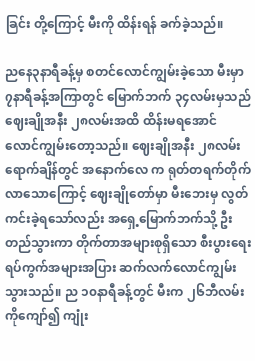ခြင်း တို့ကြောင့် မီးကို ထိန်းရန် ခက်ခဲ့သည်။

ညနေ၃နာရီခန့်မှ စတင်လောင်ကျွမ်းခဲ့သော မီးမှာ ၇နာရီခန့်အကြာတွင် မြောက်ဘက် ၃၄လမ်းမှသည် ဈေးချိုအနီး ၂၈လမ်းအထိ ထိန်းမရအောင် လောင်ကျွမ်းတော့သည်။ ဈေးချိုအနီး ၂၈လမ်းရောက်ချိန်တွင် အနောက်လေ က ရုတ်တရက်တိုက်လာသောကြောင့် ဈေးချိုတော်မှာ မီးဘေးမှ လွတ်ကင်းခဲ့ရသော်လည်း အရှေ့မြောက်ဘက်သို့ ဦးတည်သွားကာ တိုက်တာအများစုရှိသော စီးပွားရေးရပ်ကွက်အများအပြား ဆက်လက်လောင်ကျွမ်းသွားသည်။ ည ၁၀နာရီခန့်တွင် မီးက ၂၆ဘီလမ်းကိုကျော်၍ ကျုံး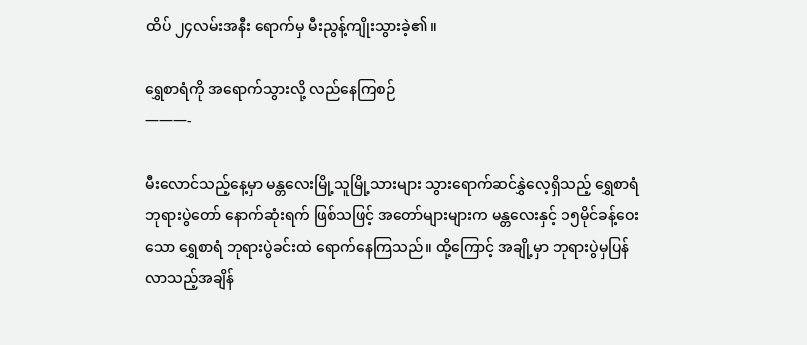ထိပ် ၂၄လမ်းအနီး ရောက်မှ မီးညွန့်ကျိုးသွားခဲ့၏။

ရွှေစာရံကို အရောက်သွားလို့ လည်နေကြစဉ်
———-

မီးလောင်သည့်နေ့မှာ မန္တလေးမြို့သူမြို့သားများ သွားရောက်ဆင်နွှဲလေ့ရှိသည့် ရွှေစာရံဘုရားပွဲတော် နောက်ဆုံးရက် ဖြစ်သဖြင့် အတော်များများက မန္တလေးနှင့် ၁၅မိုင်ခန့်ဝေးသော ရွှေစာရံ ဘုရားပွဲခင်းထဲ ရောက်နေကြသည်။ ထို့ကြောင့် အချို့မှာ ဘုရားပွဲမှပြန်လာသည့်အချိန်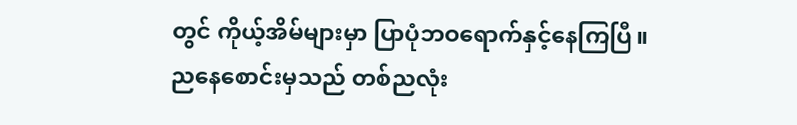တွင် ကိုယ့်အိမ်များမှာ ပြာပုံဘဝရောက်နှင့်နေကြပြီ။ ညနေစောင်းမှသည် တစ်ညလုံး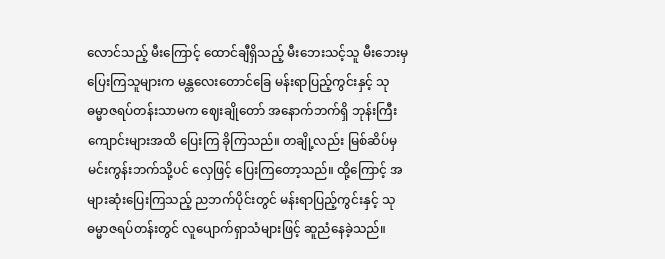လောင်သည့် မီးကြောင့် ထောင်ချီရှိသည့် မီးဘေးသင့်သူ မီးဘေးမှ ပြေးကြသူများက မန္တလေးတောင်ခြေ မန်းရာပြည့်ကွင်းနှင့် သုဓမ္မာဇရပ်တန်းသာမက ဈေးချိုတော် အနောက်ဘက်ရှိ ဘုန်းကြီး ကျောင်းများအထိ ပြေးကြ ခိုကြသည်။ တချို့လည်း မြစ်ဆိပ်မှ မင်းကွန်းဘက်သို့ပင် လှေဖြင့် ပြေးကြတော့သည်။ ထို့ကြောင့် အများဆုံးပြေးကြသည့် ညဘက်ပိုင်းတွင် မန်းရာပြည့်ကွင်းနှင့် သုဓမ္မာဇရပ်တန်းတွင် လူပျောက်ရှာသံများဖြင့် ဆူညံနေခဲ့သည်။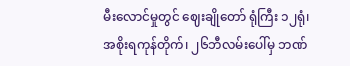မီးလောင်မှုတွင် ဈေးချိုတော် ရုံကြီး ၁၂ရုံ၊ အစိုးရကုန်တိုက်၊ ၂၆ဘီလမ်းပေါ်မှ ဘဏ်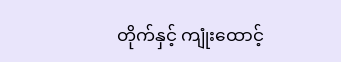တိုက်နှင့် ကျုံးထောင့်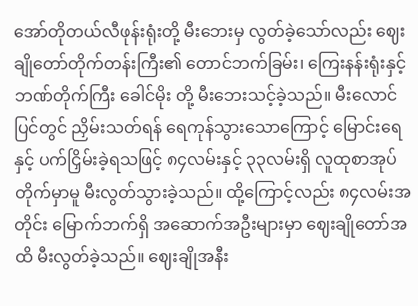အော်တိုတယ်လီဖုန်းရုံးတို့ မီးဘေးမှ လွတ်ခဲ့သော်လည်း ဈေးချိုတော်တိုက်တန်းကြီး၏ တောင်ဘက်ခြမ်း၊ ကြေးနန်းရုံးနှင့် ဘဏ်တိုက်ကြီး ခေါင်မိုး တို့ မီးဘေးသင့်ခဲ့သည်။ မီးလောင်ပြင်တွင် ညှိမ်းသတ်ရန် ရေကုန်သွားသောကြောင့် မြောင်းရေနှင့် ပက်ငြှိမ်းခဲ့ရသဖြင့် ၈၄လမ်းနှင့် ၃၃လမ်းရှိ လူထုစာအုပ်တိုက်မှာမူ မီးလွတ်သွားခဲ့သည်။ ထို့ကြောင့်လည်း ၈၄လမ်းအတိုင်း မြောက်ဘက်ရှိ အဆောက်အဦးများမှာ ဈေးချိုတော်အထိ မီးလွတ်ခဲ့သည်။ ဈေးချိုအနီး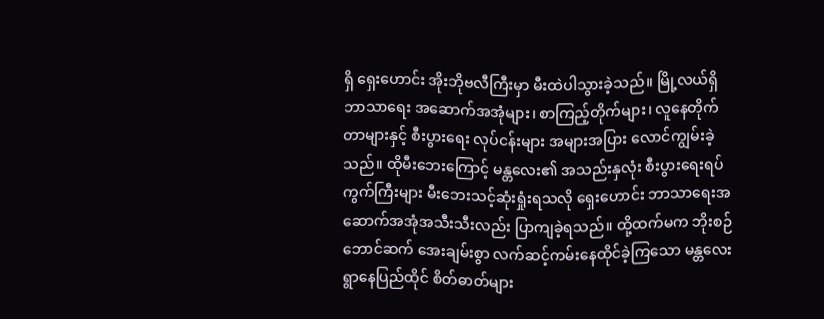ရှိ ရှေးဟောင်း အိုးဘိုဗလီကြီးမှာ မီးထဲပါသွားခဲ့သည်။ မြို့လယ်ရှိ ဘာသာရေး အဆောက်အအုံများ၊ စာကြည့်တိုက်များ၊ လူနေတိုက်တာများနှင့် စီးပွားရေး လုပ်ငန်းများ အများအပြား လောင်ကျွမ်းခဲ့သည်။ ထိုမီးဘေးကြောင့် မန္တလေး၏ အသည်းနှလုံး စီးပွားရေးရပ်ကွက်ကြီးများ မီးဘေးသင့်ဆုံးရှုံးရသလို ရှေးဟောင်း ဘာသာရေးအဆောက်အအုံအသီးသီးလည်း ပြာကျခဲ့ရသည်။ ထို့ထက်မက ဘိုးစဉ်ဘောင်ဆက် အေးချမ်းစွာ လက်ဆင့်ကမ်းနေထိုင်ခဲ့ကြသော မန္တလေး ရွာနေပြည်ထိုင် စိတ်ဓာတ်များ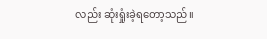လည်း ဆုံးရှုံးခဲ့ရတော့သည်။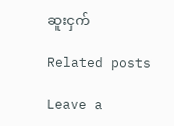ဆူးငှက်

Related posts

Leave a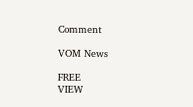Comment

VOM News

FREE
VIEW